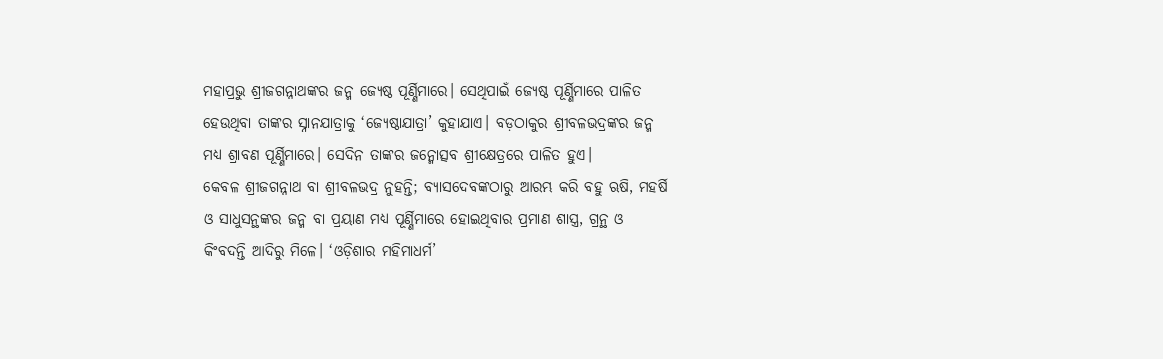ମହାପ୍ରଭୁ ଶ୍ରୀଜଗନ୍ନାଥଙ୍କର ଜନ୍ମ ଜ୍ୟେଷ୍ଠ ପୂର୍ଣ୍ଣିମାରେ। ସେଥିପାଇଁ ଜ୍ୟେଷ୍ଠ ପୂର୍ଣ୍ଣିମାରେ ପାଳିତ ହେଉଥିବା ତାଙ୍କର ସ୍ନାନଯାତ୍ରାକୁ ‘ଜ୍ୟେଷ୍ଠାଯାତ୍ରା’ କୁହାଯାଏ। ବଡ଼ଠାକୁର ଶ୍ରୀବଳଭଦ୍ରଙ୍କର ଜନ୍ମ ମଧ୍ୟ ଶ୍ରାବଣ ପୂର୍ଣ୍ଣିମାରେ। ସେଦିନ ତାଙ୍କର ଜନ୍ମୋତ୍ସବ ଶ୍ରୀକ୍ଷେତ୍ରରେ ପାଳିତ ହୁଏ।
କେବଳ ଶ୍ରୀଜଗନ୍ନାଥ ବା ଶ୍ରୀବଳଭଦ୍ର ନୁହନ୍ତି; ବ୍ୟାସଦେବଙ୍କଠାରୁ ଆରମ୍ଭ କରି ବହୁ ଋଷି, ମହର୍ଷି ଓ ସାଧୁସନ୍ଥଙ୍କର ଜନ୍ମ ବା ପ୍ରୟାଣ ମଧ୍ୟ ପୂର୍ଣ୍ଣିମାରେ ହୋଇଥିବାର ପ୍ରମାଣ ଶାସ୍ତ୍ର, ଗ୍ରନ୍ଥ ଓ କିଂବଦନ୍ତି ଆଦିରୁ ମିଳେ। ‘ଓଡ଼ିଶାର ମହିମାଧର୍ମ’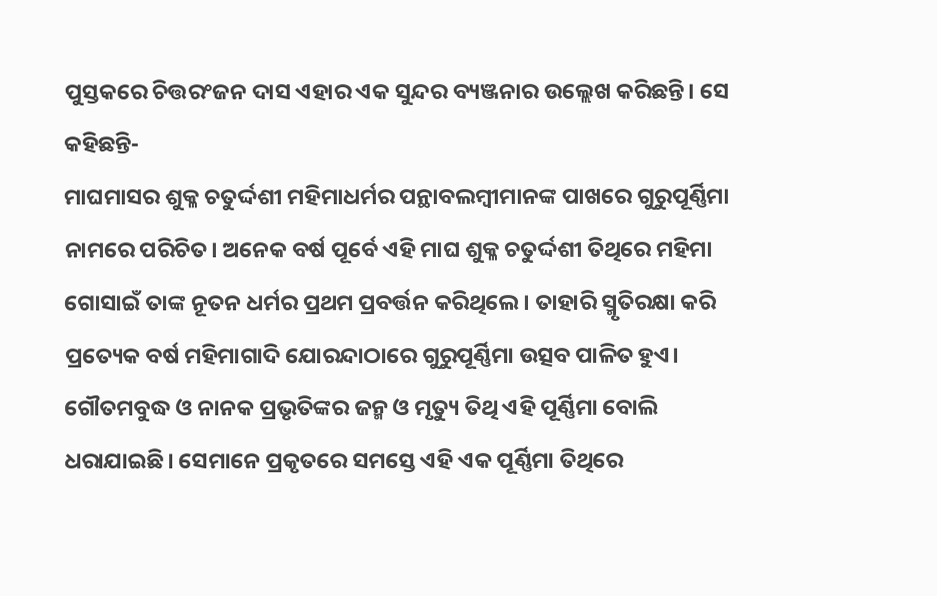ପୁସ୍ତକରେ ଚିତ୍ତରଂଜନ ଦାସ ଏହାର ଏକ ସୁନ୍ଦର ବ୍ୟଞ୍ଜନାର ଉଲ୍ଲେଖ କରିଛନ୍ତି। ସେ କହିଛନ୍ତି-
ମାଘମାସର ଶୁକ୍ଳ ଚତୁର୍ଦ୍ଦଶୀ ମହିମାଧର୍ମର ପନ୍ଥାବଲମ୍ବୀମାନଙ୍କ ପାଖରେ ଗୁରୁପୂର୍ଣ୍ଣିମା ନାମରେ ପରିଚିତ। ଅନେକ ବର୍ଷ ପୂର୍ବେ ଏହି ମାଘ ଶୁକ୍ଳ ଚତୁର୍ଦ୍ଦଶୀ ତିଥିରେ ମହିମା ଗୋସାଇଁ ତାଙ୍କ ନୂତନ ଧର୍ମର ପ୍ରଥମ ପ୍ରବର୍ତ୍ତନ କରିଥିଲେ। ତାହାରି ସ୍ମୃତିରକ୍ଷା କରି ପ୍ରତ୍ୟେକ ବର୍ଷ ମହିମାଗାଦି ଯୋରନ୍ଦାଠାରେ ଗୁରୁପୂର୍ଣ୍ଣିମା ଉତ୍ସବ ପାଳିତ ହୁଏ।
ଗୌତମବୁଦ୍ଧ ଓ ନାନକ ପ୍ରଭୃତିଙ୍କର ଜନ୍ମ ଓ ମୃତ୍ୟୁ ତିଥି ଏହି ପୂର୍ଣ୍ଣିମା ବୋଲି ଧରାଯାଇଛି। ସେମାନେ ପ୍ରକୃତରେ ସମସ୍ତେ ଏହି ଏକ ପୂର୍ଣ୍ଣିମା ତିଥିରେ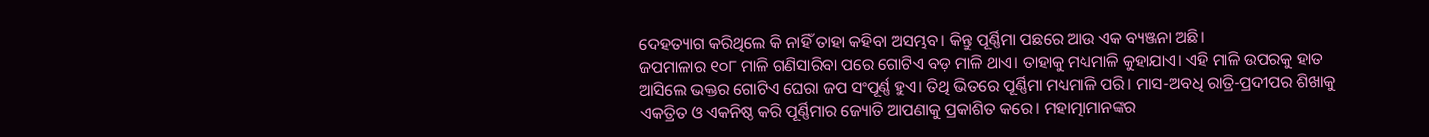ଦେହତ୍ୟାଗ କରିଥିଲେ କି ନାହିଁ ତାହା କହିବା ଅସମ୍ଭବ। କିନ୍ତୁ ପୂର୍ଣ୍ଣିମା ପଛରେ ଆଉ ଏକ ବ୍ୟଞ୍ଜନା ଅଛି।
ଜପମାଳାର ୧୦୮ ମାଳି ଗଣିସାରିବା ପରେ ଗୋଟିଏ ବଡ଼ ମାଳି ଥାଏ। ତାହାକୁ ମଧ୍ୟମାଳି କୁହାଯାଏ। ଏହି ମାଳି ଉପରକୁ ହାତ ଆସିଲେ ଭକ୍ତର ଗୋଟିଏ ଘେରା ଜପ ସଂପୂର୍ଣ୍ଣ ହୁଏ। ତିଥି ଭିତରେ ପୂର୍ଣ୍ଣିମା ମଧ୍ୟମାଳି ପରି। ମାସ-ଅବଧି ରାତ୍ରି-ପ୍ରଦୀପର ଶିଖାକୁ ଏକତ୍ରିତ ଓ ଏକନିଷ୍ଠ କରି ପୂର୍ଣ୍ଣିମାର ଜ୍ୟୋତି ଆପଣାକୁ ପ୍ରକାଶିତ କରେ। ମହାତ୍ମାମାନଙ୍କର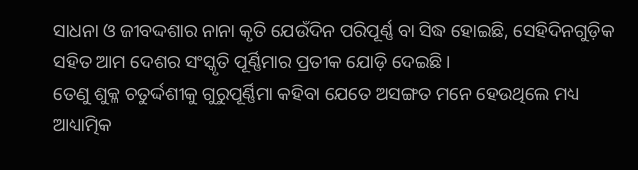ସାଧନା ଓ ଜୀବଦ୍ଦଶାର ନାନା କୃତି ଯେଉଁଦିନ ପରିପୂର୍ଣ୍ଣ ବା ସିଦ୍ଧ ହୋଇଛି, ସେହିଦିନଗୁଡ଼ିକ ସହିତ ଆମ ଦେଶର ସଂସ୍କୃତି ପୂର୍ଣ୍ଣିମାର ପ୍ରତୀକ ଯୋଡ଼ି ଦେଇଛି।
ତେଣୁ ଶୁକ୍ଳ ଚତୁର୍ଦ୍ଦଶୀକୁ ଗୁରୁପୂର୍ଣ୍ଣିମା କହିବା ଯେତେ ଅସଙ୍ଗତ ମନେ ହେଉଥିଲେ ମଧ୍ୟ
ଆଧ୍ୟାତ୍ମିକ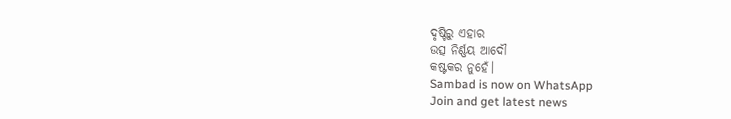ଦୃଷ୍ଟିରୁ ଏହାର
ଉତ୍ସ ନିର୍ଣ୍ଣୟ ଆଦୌ
କଷ୍ଟକର ନୁହେଁ।
Sambad is now on WhatsApp
Join and get latest news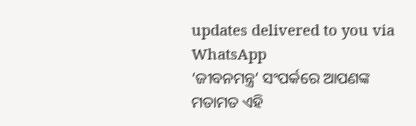updates delivered to you via WhatsApp
‘ଜୀବନମନ୍ତ୍ର’ ସଂପର୍କରେ ଆପଣଙ୍କ ମତାମତ ଏହି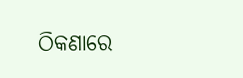ଠିକଣାରେ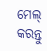ମେଲ୍ କରନ୍ତୁ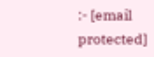:- [email protected]